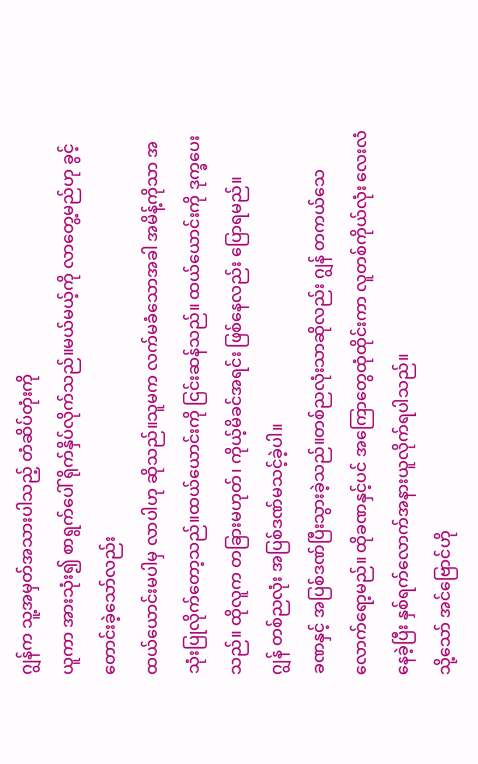ဂျွန်က သူ့အမှတ်အသားပါသည့် တံဆိပ်တုံးကို
ယူကာ အားသုံး၍ စာရွက်ပေါ် ရိုက်နှိပ်လိုက်သည်။မယ်မယ့်ကို လာတွေ့မည်ဟု ခွင့်တောင်းခဲ့သော်လည်း
ထယ်ယောင်းမပါမှ လာပါဟု ဆိုသည်။သူမက လက်မခံသောအခါ အမိန့်ကိုသာ အသုံးပြုလိုက်တော့သည်။ထယ်ယောင်းကို ငြင်းဆန်သည်။ ထယ်ယောင်းကို ဒုက္ခပေးသည်။ ထိုလူက တခြားမဟုတ်၊ ကိုယ့်မိခင်အရင်း ဖြစ်နေလည်း ပြောရမည်။
ဂျွန် တစ်ညလုံး အပြစ်ဒဏ်မသင့်ခဲ့ပါ။
ခဏနှင့် အပြစ်ဒဏ်ပြီးသွားခဲ့သည်။တစ်ညလုံးသာဆိုလည်း ဂျွန် တကယ်သေလောက်ရော့မည်။ ထိုခဏနှင့်ပင် အကြောတွေထုံထိုင်းကာ လူတစ်ကိုယ်လုံး လေးလံနေခဲ့ပြီး နှစ်ရက်လောက်အနားယူလိုက်ရပါသည်။
သို့သော် အင်ဗြောင်ဟို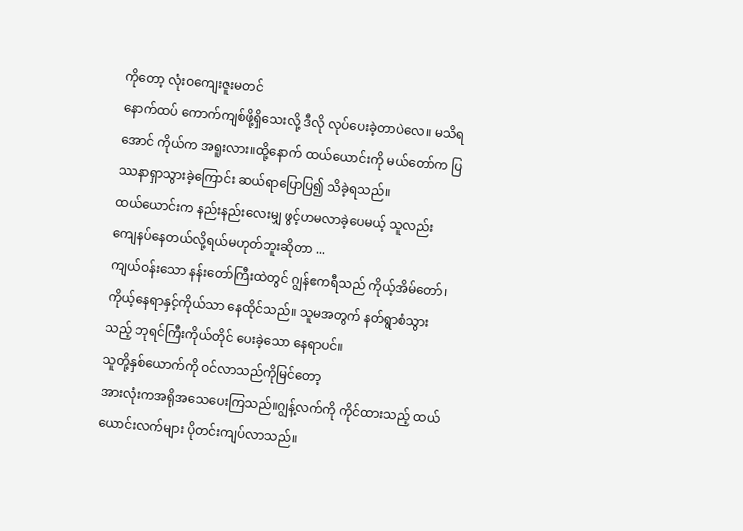ကိုတော့ လုံးဝကျေးဇူးမတင်
နောက်ထပ် ကောက်ကျစ်ဖို့ရှိသေးလို့ ဒီလို လုပ်ပေးခဲ့တာပဲလေ။ မသိရအောင် ကိုယ်က အရူးလား။ထို့နောက် ထယ်ယောင်းကို မယ်တော်က ပြဿနာရှာသွားခဲ့ကြောင်း ဆယ်ရာပြောပြ၍ သိခဲ့ရသည်။
ထယ်ယောင်းက နည်းနည်းလေးမျှ ဖွင့်ဟမလာခဲ့ပေမယ့် သူလည်း ကျေနပ်နေတယ်လို့ရယ်မဟုတ်ဘူးဆိုတာ ...
ကျယ်ဝန်းသော နန်းတော်ကြီးထဲတွင် ဂျွန်ဧကရီသည် ကိုယ့်အိမ်တော်၊ ကိုယ့်နေရာနှင့်ကိုယ်သာ နေထိုင်သည်။ သူမအတွက် နတ်ရွာစံသွားသည့် ဘုရင်ကြီးကိုယ်တိုင် ပေးခဲ့သော နေရာပင်။
သူတို့နှစ်ယောက်ကို ဝင်လာသည်ကိုမြင်တော့
အားလုံးကအရိုအသေပေးကြသည်။ဂျွန့်လက်ကို ကိုင်ထားသည့် ထယ်ယောင်းလက်များ ပိုတင်းကျပ်လာသည်။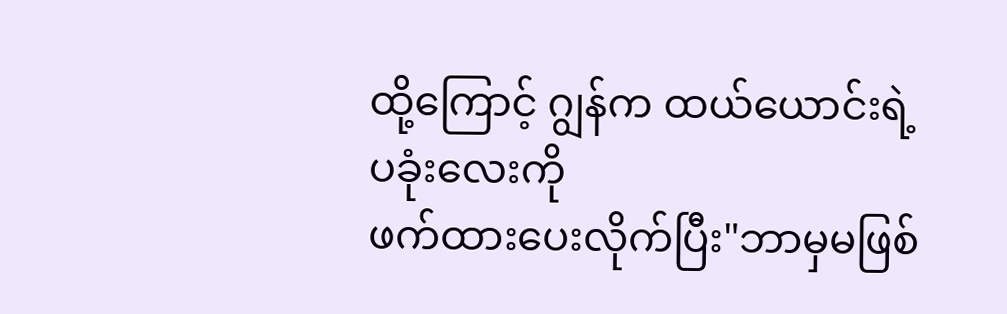ထို့ကြောင့် ဂျွန်က ထယ်ယောင်းရဲ့ ပခုံးလေးကို
ဖက်ထားပေးလိုက်ပြီး"ဘာမှမဖြစ်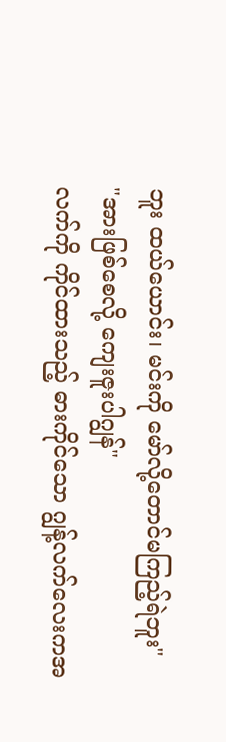ဘူး ထယ်ယောင်း၊ မင်းကို မော်လို့တောင်မကြည့်ရဲဘူး"
"အားဖြစ်စေလို့ ကျေးဇူးပါဂျွန်"
လက်ကို ကိုင်ထားသည့် ဓားကိုင်သော ဂျွန့်လက်လေးကအ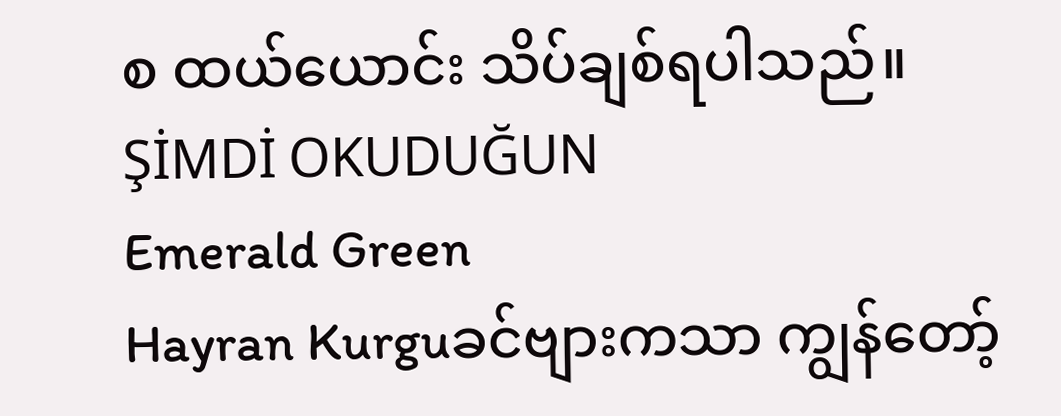စ ထယ်ယောင်း သိပ်ချစ်ရပါသည်။
ŞİMDİ OKUDUĞUN
Emerald Green
Hayran Kurguခင်ဗျားကသာ ကျွန်တော့်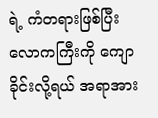ရဲ့ ကံတရားဖြစ်ပြီး လောကကြီးကို ကျောခိုင်းလို့ရယ် အရာအား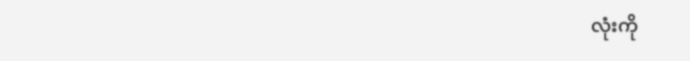လုံးကို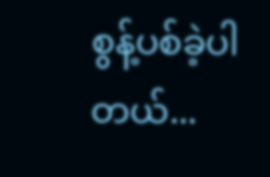စွန့်ပစ်ခဲ့ပါတယ်...